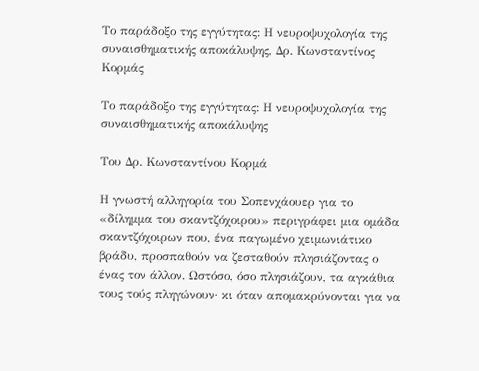Το παράδοξο της εγγύτητας: Η νευροψυχολογία της συναισθηματικής αποκάλυψης, Δρ. Κωνσταντίνος Κορμάς

Το παράδοξο της εγγύτητας: Η νευροψυχολογία της συναισθηματικής αποκάλυψης

Του Δρ. Κωνσταντίνου Κορμά

Η γνωστή αλληγορία του Σοπενχάουερ για το «δίλημμα του σκαντζόχοιρου» περιγράφει μια ομάδα σκαντζόχοιρων που, ένα παγωμένο χειμωνιάτικο βράδυ, προσπαθούν να ζεσταθούν πλησιάζοντας ο ένας τον άλλον. Ωστόσο, όσο πλησιάζουν, τα αγκάθια τους τούς πληγώνουν· κι όταν απομακρύνονται για να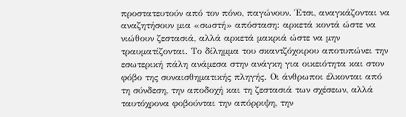προστατευτούν από τον πόνο, παγώνουν. Έτσι, αναγκάζονται να αναζητήσουν μια «σωστή» απόσταση: αρκετά κοντά ώστε να νιώθουν ζεστασιά, αλλά αρκετά μακριά ώστε να μην τραυματίζονται. Το δίλημμα του σκαντζόχοιρου αποτυπώνει την εσωτερική πάλη ανάμεσα στην ανάγκη για οικειότητα και στον φόβο της συναισθηματικής πληγής. Οι άνθρωποι έλκονται από τη σύνδεση, την αποδοχή και τη ζεστασιά των σχέσεων, αλλά ταυτόχρονα φοβούνται την απόρριψη, την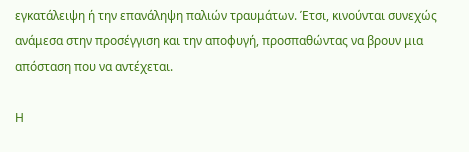εγκατάλειψη ή την επανάληψη παλιών τραυμάτων. Έτσι, κινούνται συνεχώς ανάμεσα στην προσέγγιση και την αποφυγή, προσπαθώντας να βρουν μια απόσταση που να αντέχεται.

Η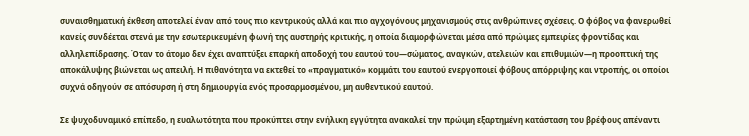συναισθηματική έκθεση αποτελεί έναν από τους πιο κεντρικούς αλλά και πιο αγχογόνους μηχανισμούς στις ανθρώπινες σχέσεις. Ο φόβος να φανερωθεί κανείς συνδέεται στενά με την εσωτερικευμένη φωνή της αυστηρής κριτικής, η οποία διαμορφώνεται μέσα από πρώιμες εμπειρίες φροντίδας και αλληλεπίδρασης. Όταν το άτομο δεν έχει αναπτύξει επαρκή αποδοχή του εαυτού του—σώματος, αναγκών, ατελειών και επιθυμιών—η προοπτική της αποκάλυψης βιώνεται ως απειλή. Η πιθανότητα να εκτεθεί το «πραγματικό» κομμάτι του εαυτού ενεργοποιεί φόβους απόρριψης και ντροπής, οι οποίοι συχνά οδηγούν σε απόσυρση ή στη δημιουργία ενός προσαρμοσμένου, μη αυθεντικού εαυτού.

Σε ψυχοδυναμικό επίπεδο, η ευαλωτότητα που προκύπτει στην ενήλικη εγγύτητα ανακαλεί την πρώιμη εξαρτημένη κατάσταση του βρέφους απέναντι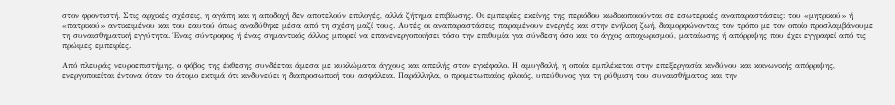στον φροντιστή. Στις αρχικές σχέσεις, η αγάπη και η αποδοχή δεν αποτελούν επιλογές, αλλά ζήτημα επιβίωσης. Οι εμπειρίες εκείνης της περιόδου κωδικοποιούνται σε εσωτερικές αναπαραστάσεις: του «μητρικού» ή «πατρικού» αντικειμένου και του εαυτού όπως αναδύθηκε μέσα από τη σχέση μαζί τους. Αυτές οι αναπαραστάσεις παραμένουν ενεργές και στην ενήλικη ζωή, διαμορφώνοντας τον τρόπο με τον οποίο προσλαμβάνουμε τη συναισθηματική εγγύτητα. Ένας σύντροφος ή ένας σημαντικός άλλος μπορεί να επανενεργοποιήσει τόσο την επιθυμία για σύνδεση όσο και το άγχος αποχωρισμού, ματαίωσης ή απόρριψης που έχει εγγραφεί από τις πρώιμες εμπειρίες.

Από πλευράς νευροεπιστήμης, ο φόβος της έκθεσης συνδέεται άμεσα με κυκλώματα άγχους και απειλής στον εγκέφαλο. Η αμυγδαλή, η οποία εμπλέκεται στην επεξεργασία κινδύνου και κοινωνικής απόρριψης, ενεργοποιείται έντονα όταν το άτομο εκτιμά ότι κινδυνεύει η διαπροσωπική του ασφάλεια. Παράλληλα, ο προμετωπιαίος φλοιός, υπεύθυνος για τη ρύθμιση του συναισθήματος και την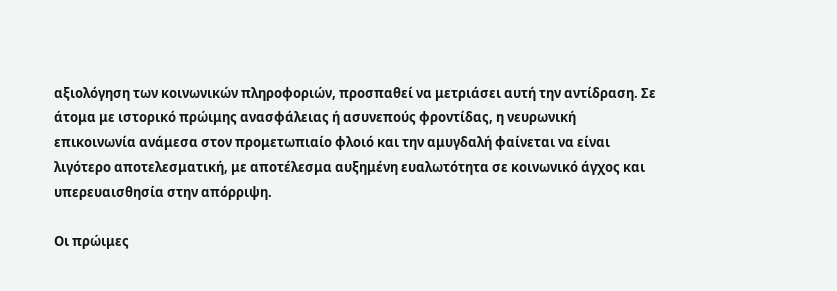αξιολόγηση των κοινωνικών πληροφοριών, προσπαθεί να μετριάσει αυτή την αντίδραση. Σε άτομα με ιστορικό πρώιμης ανασφάλειας ή ασυνεπούς φροντίδας, η νευρωνική επικοινωνία ανάμεσα στον προμετωπιαίο φλοιό και την αμυγδαλή φαίνεται να είναι λιγότερο αποτελεσματική, με αποτέλεσμα αυξημένη ευαλωτότητα σε κοινωνικό άγχος και υπερευαισθησία στην απόρριψη.

Οι πρώιμες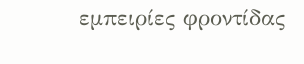εμπειρίες φροντίδας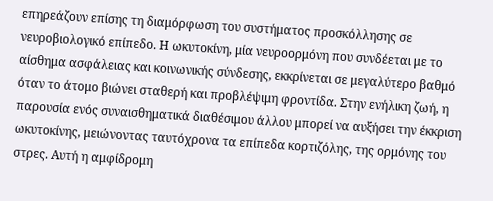επηρεάζουν επίσης τη διαμόρφωση του συστήματος προσκόλλησης σε νευροβιολογικό επίπεδο. Η ωκυτοκίνη, μία νευροορμόνη που συνδέεται με το αίσθημα ασφάλειας και κοινωνικής σύνδεσης, εκκρίνεται σε μεγαλύτερο βαθμό όταν το άτομο βιώνει σταθερή και προβλέψιμη φροντίδα. Στην ενήλικη ζωή, η παρουσία ενός συναισθηματικά διαθέσιμου άλλου μπορεί να αυξήσει την έκκριση ωκυτοκίνης, μειώνοντας ταυτόχρονα τα επίπεδα κορτιζόλης, της ορμόνης του στρες. Αυτή η αμφίδρομη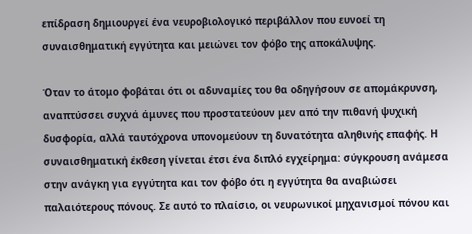επίδραση δημιουργεί ένα νευροβιολογικό περιβάλλον που ευνοεί τη συναισθηματική εγγύτητα και μειώνει τον φόβο της αποκάλυψης.

Όταν το άτομο φοβάται ότι οι αδυναμίες του θα οδηγήσουν σε απομάκρυνση, αναπτύσσει συχνά άμυνες που προστατεύουν μεν από την πιθανή ψυχική δυσφορία, αλλά ταυτόχρονα υπονομεύουν τη δυνατότητα αληθινής επαφής. Η συναισθηματική έκθεση γίνεται έτσι ένα διπλό εγχείρημα: σύγκρουση ανάμεσα στην ανάγκη για εγγύτητα και τον φόβο ότι η εγγύτητα θα αναβιώσει παλαιότερους πόνους. Σε αυτό το πλαίσιο, οι νευρωνικοί μηχανισμοί πόνου και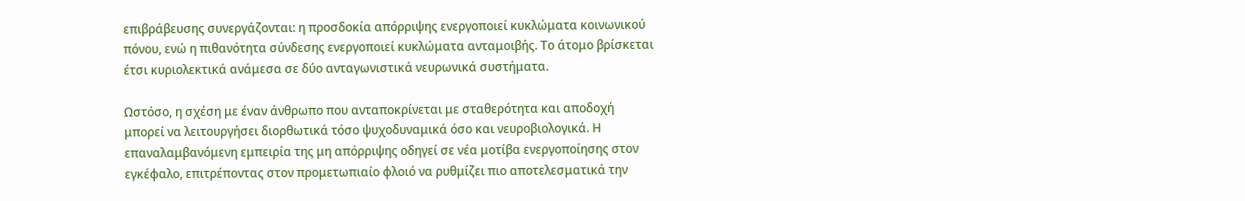επιβράβευσης συνεργάζονται: η προσδοκία απόρριψης ενεργοποιεί κυκλώματα κοινωνικού πόνου, ενώ η πιθανότητα σύνδεσης ενεργοποιεί κυκλώματα ανταμοιβής. Το άτομο βρίσκεται έτσι κυριολεκτικά ανάμεσα σε δύο ανταγωνιστικά νευρωνικά συστήματα.

Ωστόσο, η σχέση με έναν άνθρωπο που ανταποκρίνεται με σταθερότητα και αποδοχή μπορεί να λειτουργήσει διορθωτικά τόσο ψυχοδυναμικά όσο και νευροβιολογικά. Η επαναλαμβανόμενη εμπειρία της μη απόρριψης οδηγεί σε νέα μοτίβα ενεργοποίησης στον εγκέφαλο, επιτρέποντας στον προμετωπιαίο φλοιό να ρυθμίζει πιο αποτελεσματικά την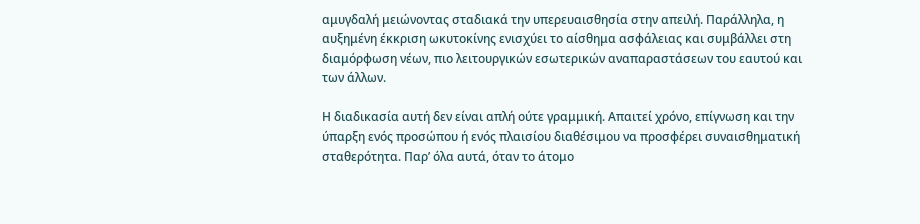αμυγδαλή μειώνοντας σταδιακά την υπερευαισθησία στην απειλή. Παράλληλα, η αυξημένη έκκριση ωκυτοκίνης ενισχύει το αίσθημα ασφάλειας και συμβάλλει στη διαμόρφωση νέων, πιο λειτουργικών εσωτερικών αναπαραστάσεων του εαυτού και των άλλων.

Η διαδικασία αυτή δεν είναι απλή ούτε γραμμική. Απαιτεί χρόνο, επίγνωση και την ύπαρξη ενός προσώπου ή ενός πλαισίου διαθέσιμου να προσφέρει συναισθηματική σταθερότητα. Παρ’ όλα αυτά, όταν το άτομο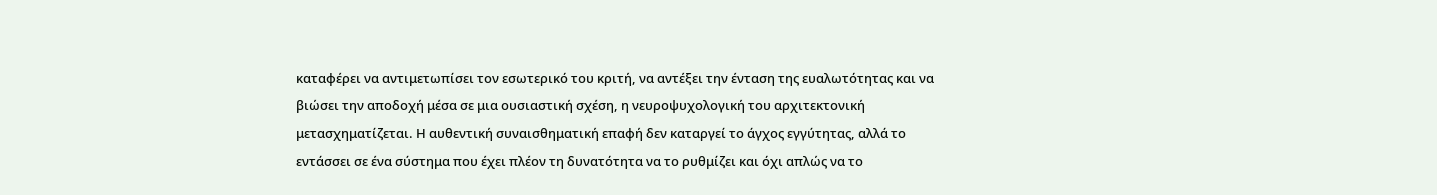καταφέρει να αντιμετωπίσει τον εσωτερικό του κριτή, να αντέξει την ένταση της ευαλωτότητας και να βιώσει την αποδοχή μέσα σε μια ουσιαστική σχέση, η νευροψυχολογική του αρχιτεκτονική μετασχηματίζεται. Η αυθεντική συναισθηματική επαφή δεν καταργεί το άγχος εγγύτητας, αλλά το εντάσσει σε ένα σύστημα που έχει πλέον τη δυνατότητα να το ρυθμίζει και όχι απλώς να το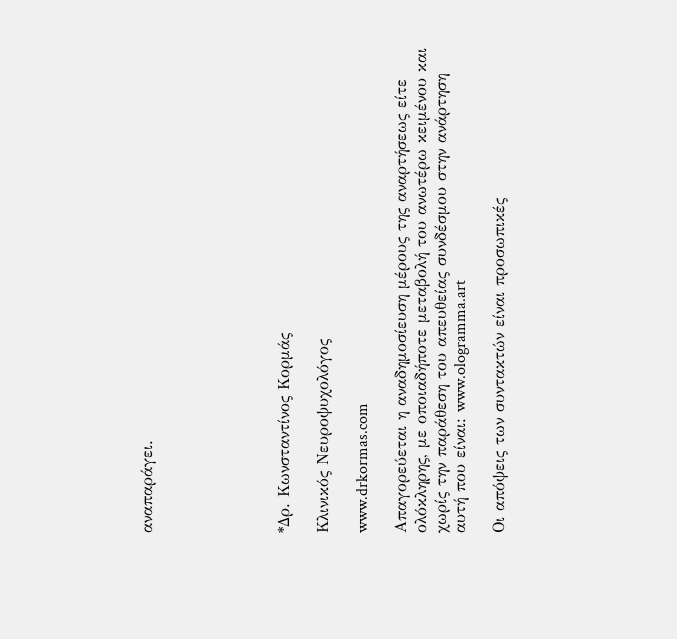αναπαράγει.






*Δρ. Κωνσταντίνος Κορμάς

Κλινικός Νευροψυχολόγος

www.drkormas.com

Απαγορεύεται η αναδημοσίευση μέρους της αναρτήσεως είτε ολόκληρης, με οποιαδήποτε μεταβολή του ανωτέρω κειμένου και χωρίς την παράθεση του απευθείας συνδέσμου στην ανάρτηση αυτή που είναι: www.ologramma.art

Οι απόψεις των συντακτών είναι προσωπικές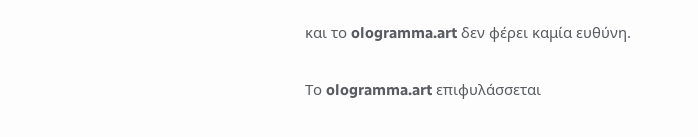και το ologramma.art δεν φέρει καμία ευθύνη.

Το ologramma.art επιφυλάσσεται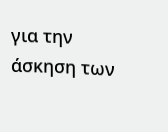για την άσκηση των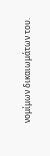νομίμων δικαιωμάτων του.